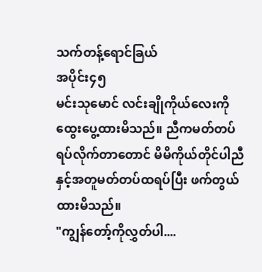သက်တန့်ရောင်ခြယ်
အပိုင်း၄၅
မင်းသုမောင် လင်းချိုကိုယ်လေးကိုထွေးပွေ့ထားမိသည်။ ညီကမတ်တပ်ရပ်လိုက်တာတောင် မိမိကိုယ်တိုင်ပါညီနှင့်အတူမတ်တပ်ထရပ်ပြီး ဖက်တွယ်ထားမိသည်။
"ကျွန်တော့်ကိုလွှတ်ပါ....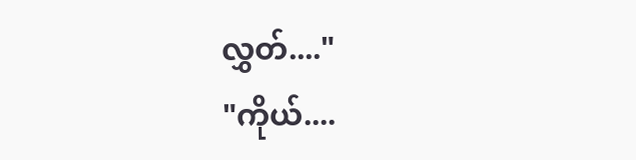လွှတ်...."
"ကိုယ်....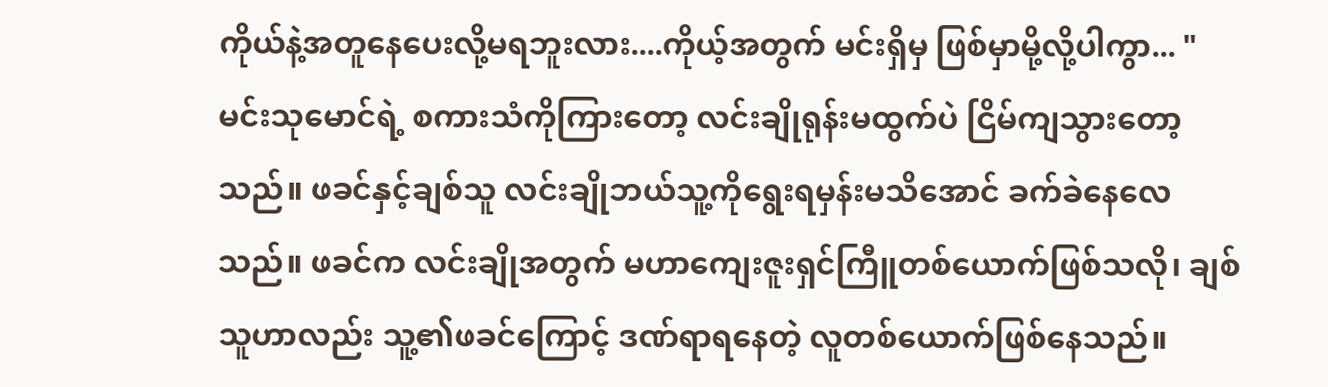ကိုယ်နဲ့အတူနေပေးလို့မရဘူးလား....ကိုယ့်အတွက် မင်းရှိမှ ဖြစ်မှာမို့လို့ပါကွာ... "
မင်းသုမောင်ရဲ့ စကားသံကိုကြားတော့ လင်းချိုရုန်းမထွက်ပဲ ငြိမ်ကျသွားတော့သည်။ ဖခင်နှင့်ချစ်သူ လင်းချိုဘယ်သူ့ကိုရွေးရမှန်းမသိအောင် ခက်ခဲနေလေသည်။ ဖခင်က လင်းချိုအတွက် မဟာကျေးဇူးရှင်ကြီူတစ်ယောက်ဖြစ်သလို၊ ချစ်သူဟာလည်း သူ့၏ဖခင်ကြောင့် ဒဏ်ရာရနေတဲ့ လူတစ်ယောက်ဖြစ်နေသည်။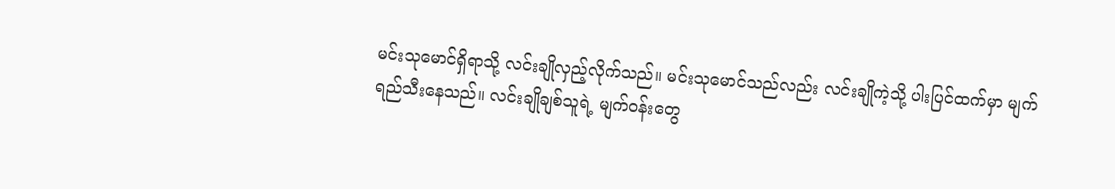မင်းသုမောင်ရှိရာသို့ လင်းချိုလှည့်လိုက်သည်။ မင်းသုမောင်သည်လည်း လင်းချိုကဲ့သို့ ပါးပြင်ထက်မှာ မျက်ရည်သီးနေသည်။ လင်းချိုချစ်သူရဲ့ မျက်ဝန်းတွေ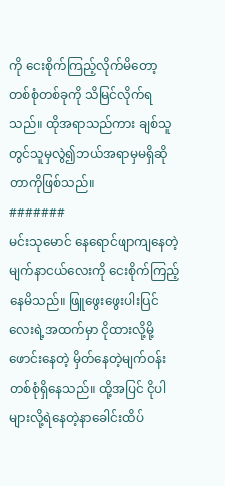ကို ငေးစိုက်ကြည့်လိုက်မိတော့ တစ်စုံတစ်ခုကို သိမြင်လိုက်ရသည်။ ထိုအရာသည်ကား ချစ်သူတွင်သူမှလွဲ၍ဘယ်အရာမှမရှိဆိုတာကိုဖြစ်သည်။
#######
မင်းသုမောင် နေရောင်ဖျာကျနေတဲ့ မျက်နာငယ်လေးကို ငေးစိုက်ကြည့်နေမိသည်။ ဖြူဖွေးဖွေးပါးပြင်လေးရဲ့အထက်မှာ ငိုထားလို့မို့ဖောင်းနေတဲ့ မှိတ်နေတဲ့မျက်ဝန်းတစ်စုံရှိနေသည်။ ထို့အပြင် ငိုပါများလို့ရဲနေတဲ့နာခေါင်းထိပ်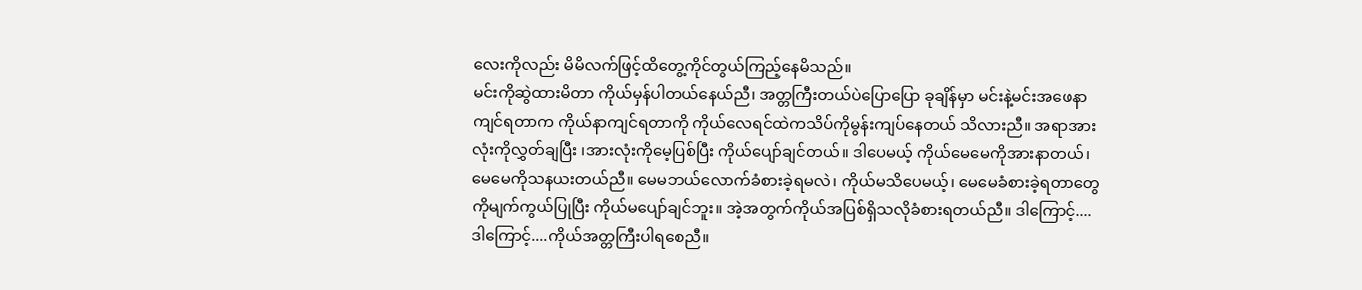လေးကိုလည်း မိမိလက်ဖြင့်ထိတွေ့ကိုင်တွယ်ကြည့်နေမိသည်။
မင်းကိုဆွဲထားမိတာ ကိုယ်မှန်ပါတယ်နေယ်ညီ၊ အတ္တကြီးတယ်ပဲပြောပြော ခုချိန်မှာ မင်းနဲ့မင်းအဖေနာကျင်ရတာက ကိုယ်နာကျင်ရတာကို ကိုယ်လေရင်ထဲကသိပ်ကိုမွန်းကျပ်နေတယ် သိလားညီ။ အရာအားလုံးကိုလွှတ်ချပြီး ၊အားလုံးကိုမေ့ပြစ်ပြီး ကိုယ်ပျော်ချင်တယ်။ ဒါပေမယ့် ကိုယ်မေမေကိုအားနာတယ်၊ မေမေကိုသနယးတယ်ညီ။ မေမဘယ်လောက်ခံစားခဲ့ရမလဲ၊ ကိုယ်မသိပေမယ့်၊ မေမေခံစားခဲ့ရတာတွေကိုမျက်ကွယ်ပြုပြီး ကိုယ်မပျော်ချင်ဘူး။ အဲ့အတွက်ကိုယ်အပြစ်ရှိသလိုခံစားရတယ်ညီ။ ဒါကြောင့်....ဒါကြောင့်....ကိုယ်အတ္တကြီးပါရစေညီ။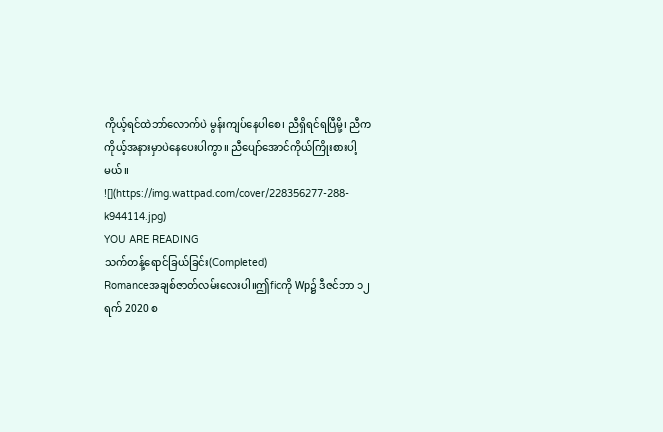ကိုယ့်ရင်ထဲဘာ်လောက်ပဲ မွန်းကျပ်နေပါစေ၊ ညီရှိရင်ရပြီမို့၊ ညီကကိုယ့်အနားမှာပဲနေပေးပါကွာ။ ညီပျော်အောင်ကိုယ်ကြိုးစားပါ့မယ်။
![](https://img.wattpad.com/cover/228356277-288-k944114.jpg)
YOU ARE READING
သက်တန့်ရောင်ခြယ်ခြင်း(Completed)
Romanceအချစ်ဇာတ်လမ်းလေးပါ။ဤficကို Wp၌ ဒီဇင်ဘာ ၁၂ရက် 2020 စ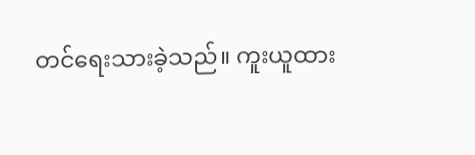တင်ရေးသားခဲ့သည်။ ကူးယူထား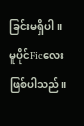ခြင်းမရှိပါ။ မူပိုင်Ficလေး ဖြစ်ပါသည်။